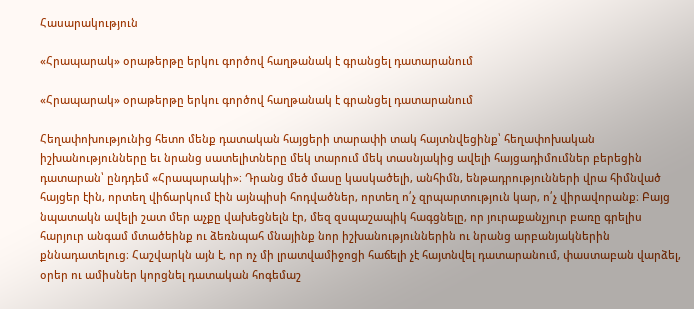Հասարակություն

«Հրապարակ» օրաթերթը երկու գործով հաղթանակ է գրանցել դատարանում

«Հրապարակ» օրաթերթը երկու գործով հաղթանակ է գրանցել դատարանում

Հեղափոխությունից հետո մենք դատական հայցերի տարափի տակ հայտնվեցինք՝ հեղափոխական իշխանությունները եւ նրանց սատելիտները մեկ տարում մեկ տասնյակից ավելի հայցադիմումներ բերեցին դատարան՝ ընդդեմ «Հրապարակի»։ Դրանց մեծ մասը կասկածելի, անհիմն, ենթադրությունների վրա հիմնված հայցեր էին, որտեղ վիճարկում էին այնպիսի հոդվածներ, որտեղ ո՛չ զրպարտություն կար, ո՛չ վիրավորանք։ Բայց նպատակն ավելի շատ մեր աչքը վախեցնելն էր, մեզ զսպաշապիկ հագցնելը, որ յուրաքանչյուր բառը գրելիս հարյուր անգամ մտածեինք ու ձեռնպահ մնայինք նոր իշխանություններին ու նրանց արբանյակներին քննադատելուց։ Հաշվարկն այն է, որ ոչ մի լրատվամիջոցի հաճելի չէ հայտնվել դատարանում, փաստաբան վարձել, օրեր ու ամիսներ կորցնել դատական հոգեմաշ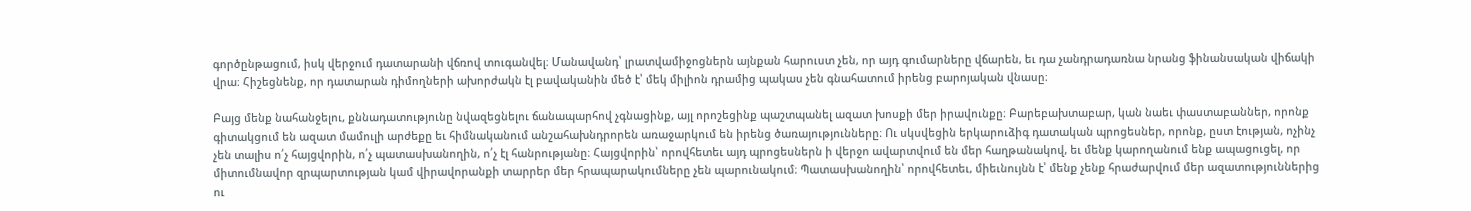գործընթացում, իսկ վերջում դատարանի վճռով տուգանվել։ Մանավանդ՝ լրատվամիջոցներն այնքան հարուստ չեն, որ այդ գումարները վճարեն, եւ դա չանդրադառնա նրանց ֆինանսական վիճակի վրա։ Հիշեցնենք, որ դատարան դիմողների ախորժակն էլ բավականին մեծ է՝ մեկ միլիոն դրամից պակաս չեն գնահատում իրենց բարոյական վնասը։

Բայց մենք նահանջելու, քննադատությունը նվազեցնելու ճանապարհով չգնացինք, այլ որոշեցինք պաշտպանել ազատ խոսքի մեր իրավունքը։ Բարեբախտաբար, կան նաեւ փաստաբաններ, որոնք գիտակցում են ազատ մամուլի արժեքը եւ հիմնականում անշահախնդրորեն առաջարկում են իրենց ծառայությունները։ Ու սկսվեցին երկարուձիգ դատական պրոցեսներ, որոնք, ըստ էության, ոչինչ չեն տալիս ո՛չ հայցվորին, ո՛չ պատասխանողին, ո՛չ էլ հանրությանը։ Հայցվորին՝ որովհետեւ այդ պրոցեսներն ի վերջո ավարտվում են մեր հաղթանակով, եւ մենք կարողանում ենք ապացուցել, որ միտումնավոր զրպարտության կամ վիրավորանքի տարրեր մեր հրապարակումները չեն պարունակում։ Պատասխանողին՝ որովհետեւ, միեւնույնն է՝ մենք չենք հրաժարվում մեր ազատություններից ու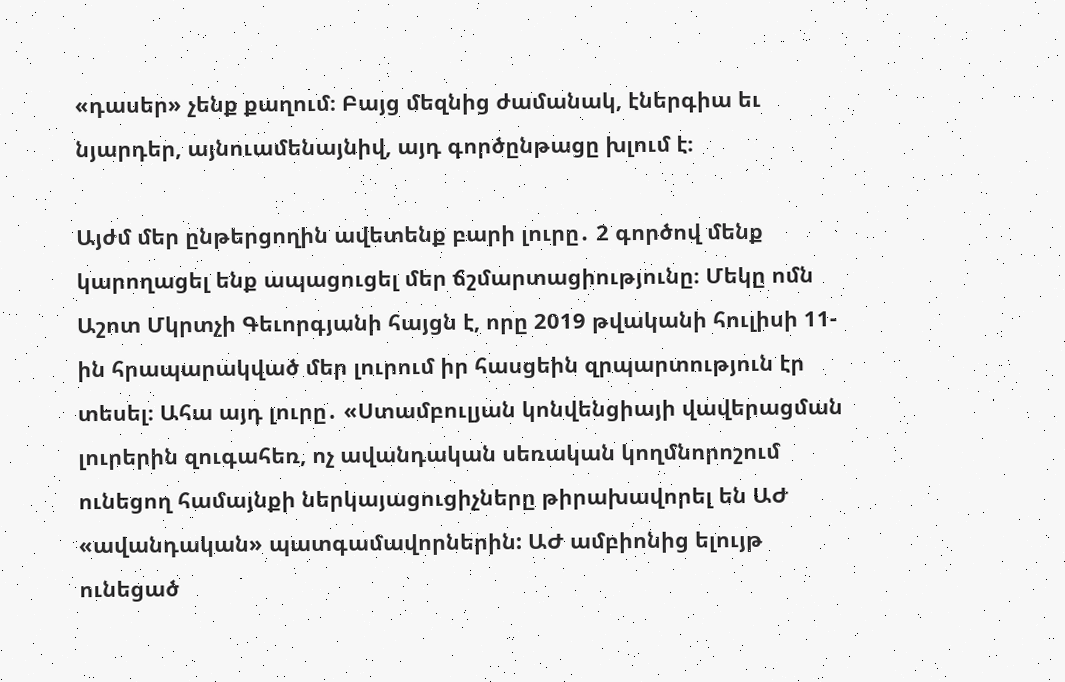«դասեր» չենք քաղում։ Բայց մեզնից ժամանակ, էներգիա եւ նյարդեր, այնուամենայնիվ, այդ գործընթացը խլում է։

Այժմ մեր ընթերցողին ավետենք բարի լուրը․ 2 գործով մենք կարողացել ենք ապացուցել մեր ճշմարտացիությունը։ Մեկը ոմն Աշոտ Մկրտչի Գեւորգյանի հայցն է, որը 2019 թվականի հուլիսի 11-ին հրապարակված մեր լուրում իր հասցեին զրպարտություն էր տեսել։ Ահա այդ լուրը․ «Ստամբուլյան կոնվենցիայի վավերացման լուրերին զուգահեռ, ոչ ավանդական սեռական կողմնորոշում ունեցող համայնքի ներկայացուցիչները թիրախավորել են ԱԺ «ավանդական» պատգամավորներին: ԱԺ ամբիոնից ելույթ ունեցած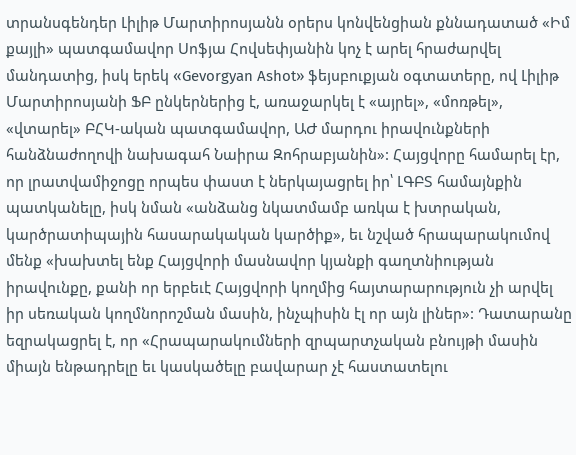տրանսգենդեր Լիլիթ Մարտիրոսյանն օրերս կոնվենցիան քննադատած «Իմ քայլի» պատգամավոր Սոֆյա Հովսեփյանին կոչ է արել հրաժարվել մանդատից, իսկ երեկ «Gevorgyan Ashot» ֆեյսբուքյան օգտատերը, ով Լիլիթ Մարտիրոսյանի ՖԲ ընկերներից է, առաջարկել է «այրել», «մոռթել», «վտարել» ԲՀԿ-ական պատգամավոր, ԱԺ մարդու իրավունքների հանձնաժողովի նախագահ Նաիրա Զոհրաբյանին»: Հայցվորը համարել էր, որ լրատվամիջոցը որպես փաստ է ներկայացրել իր՝ ԼԳԲՏ համայնքին պատկանելը, իսկ նման «անձանց նկատմամբ առկա է խտրական, կարծրատիպային հասարակական կարծիք», եւ նշված հրապարակումով մենք «խախտել ենք Հայցվորի մասնավոր կյանքի գաղտնիության իրավունքը, քանի որ երբեւէ Հայցվորի կողմից հայտարարություն չի արվել իր սեռական կողմնորոշման մասին, ինչպիսին էլ որ այն լիներ»: Դատարանը եզրակացրել է, որ «Հրապարակումների զրպարտչական բնույթի մասին միայն ենթադրելը եւ կասկածելը բավարար չէ հաստատելու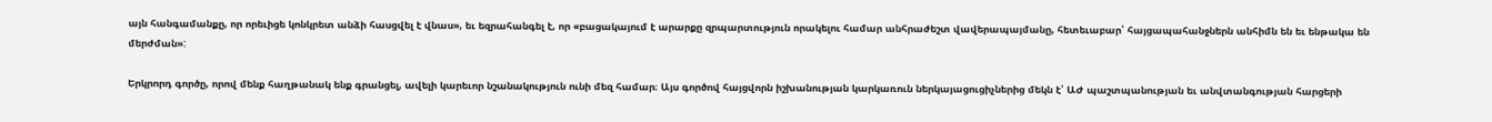այն հանգամանքը, որ որեւիցե կոնկրետ անձի հասցվել է վնաս», եւ եզրահանգել է, որ «բացակայում է արարքը զրպարտություն որակելու համար անհրաժեշտ վավերապայմանը, հետեւաբար՝ հայցապահանջներն անհիմն են եւ ենթակա են մերժման»:

Երկրորդ գործը, որով մենք հաղթանակ ենք գրանցել, ավելի կարեւոր նշանակություն ունի մեզ համար։ Այս գործով հայցվորն իշխանության կարկառուն ներկայացուցիչներից մեկն է՝ ԱԺ պաշտպանության եւ անվտանգության հարցերի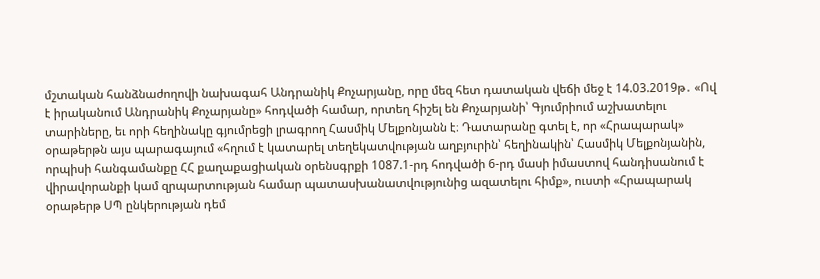մշտական հանձնաժողովի նախագահ Անդրանիկ Քոչարյանը, որը մեզ հետ դատական վեճի մեջ է 14.03.2019թ․ «Ով է իրականում Անդրանիկ Քոչարյանը» հոդվածի համար, որտեղ հիշել են Քոչարյանի՝ Գյումրիում աշխատելու տարիները, եւ որի հեղինակը գյումրեցի լրագրող Հասմիկ Մելքոնյանն է։ Դատարանը գտել է, որ «Հրապարակ» օրաթերթն այս պարագայում «հղում է կատարել տեղեկատվության աղբյուրին՝ հեղինակին՝ Հասմիկ Մելքոնյանին, որպիսի հանգամանքը ՀՀ քաղաքացիական օրենսգրքի 1087.1-րդ հոդվածի 6-րդ մասի իմաստով հանդիսանում է վիրավորանքի կամ զրպարտության համար պատասխանատվությունից ազատելու հիմք», ուստի «Հրապարակ օրաթերթ ՍՊ ընկերության դեմ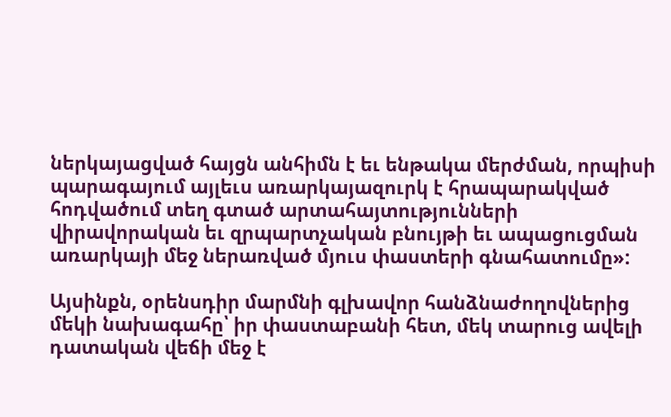ներկայացված հայցն անհիմն է եւ ենթակա մերժման, որպիսի պարագայում այլեւս առարկայազուրկ է հրապարակված հոդվածում տեղ գտած արտահայտությունների վիրավորական եւ զրպարտչական բնույթի եւ ապացուցման առարկայի մեջ ներառված մյուս փաստերի գնահատումը»:

Այսինքն, օրենսդիր մարմնի գլխավոր հանձնաժողովներից մեկի նախագահը՝ իր փաստաբանի հետ, մեկ տարուց ավելի դատական վեճի մեջ է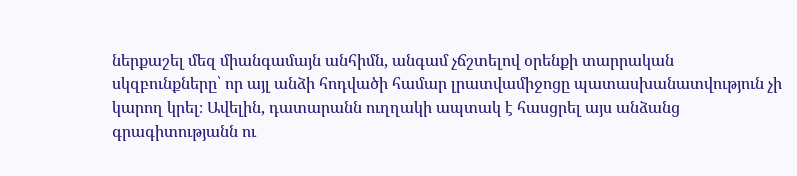ներքաշել մեզ միանգամայն անհիմն, անգամ չճշտելով օրենքի տարրական սկզբունքները՝ որ այլ անձի հոդվածի համար լրատվամիջոցը պատասխանատվություն չի կարող կրել։ Ավելին, դատարանն ուղղակի ապտակ է հասցրել այս անձանց գրագիտությանն ու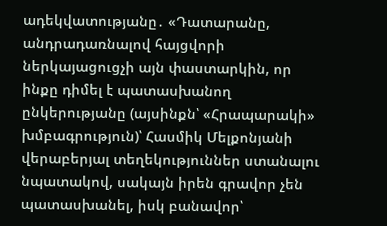ադեկվատությանը․ «Դատարանը, անդրադառնալով հայցվորի ներկայացուցչի այն փաստարկին, որ ինքը դիմել է պատասխանող ընկերությանը (այսինքն՝ «Հրապարակի» խմբագրություն)՝ Հասմիկ Մելքոնյանի վերաբերյալ տեղեկություններ ստանալու նպատակով, սակայն իրեն գրավոր չեն պատասխանել, իսկ բանավոր՝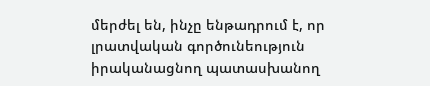մերժել են, ինչը ենթադրում է, որ լրատվական գործունեություն իրականացնող պատասխանող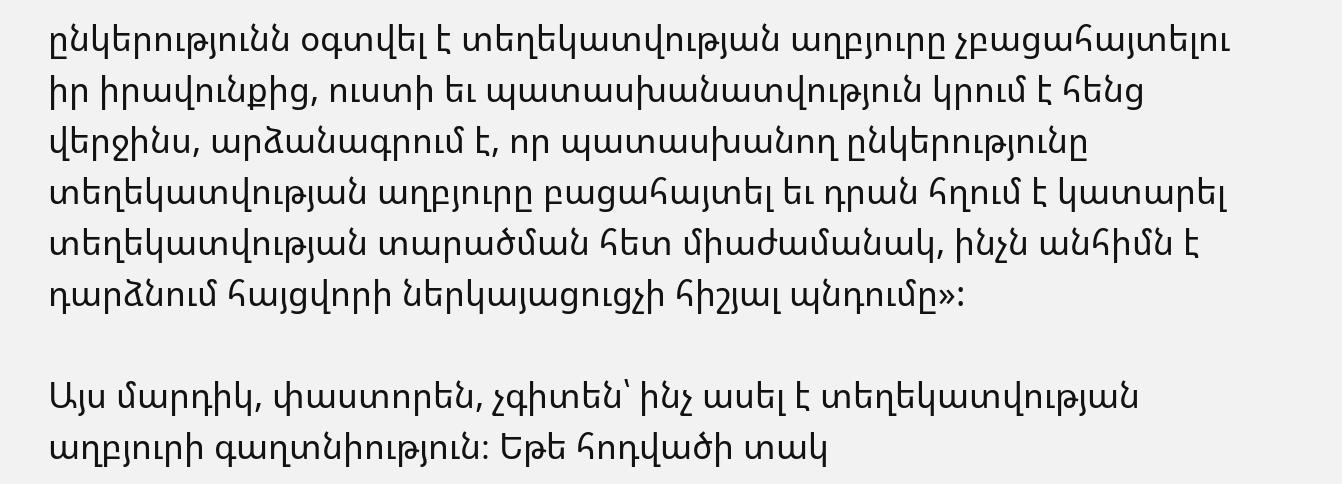ընկերությունն օգտվել է տեղեկատվության աղբյուրը չբացահայտելու իր իրավունքից, ուստի եւ պատասխանատվություն կրում է հենց վերջինս, արձանագրում է, որ պատասխանող ընկերությունը տեղեկատվության աղբյուրը բացահայտել եւ դրան հղում է կատարել տեղեկատվության տարածման հետ միաժամանակ, ինչն անհիմն է դարձնում հայցվորի ներկայացուցչի հիշյալ պնդումը»:

Այս մարդիկ, փաստորեն, չգիտեն՝ ինչ ասել է տեղեկատվության աղբյուրի գաղտնիություն։ Եթե հոդվածի տակ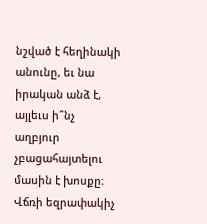նշված է հեղինակի անունը, եւ նա իրական անձ է, այլեւս ի՞նչ աղբյուր չբացահայտելու մասին է խոսքը։ Վճռի եզրափակիչ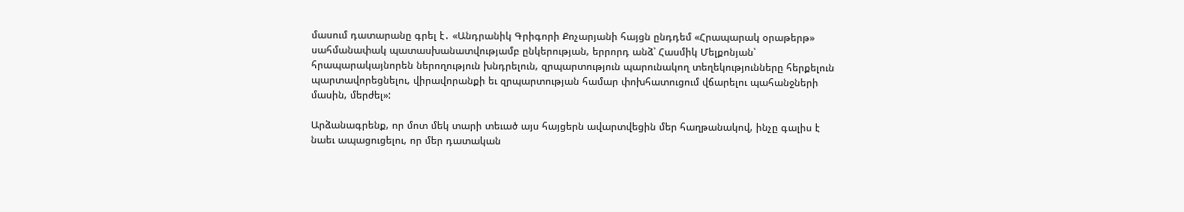մասում դատարանը գրել է․ «Անդրանիկ Գրիգորի Քոչարյանի հայցն ընդդեմ «Հրապարակ օրաթերթ» սահմանափակ պատասխանատվությամբ ընկերության, երրորդ անձ՝ Հասմիկ Մելքոնյան՝ հրապարակայնորեն ներողություն խնդրելուն, զրպարտություն պարունակող տեղեկությունները հերքելուն պարտավորեցնելու, վիրավորանքի եւ զրպարտության համար փոխհատուցում վճարելու պահանջների մասին, մերժել»:

Արձանագրենք, որ մոտ մեկ տարի տեւած այս հայցերն ավարտվեցին մեր հաղթանակով, ինչը գալիս է նաեւ ապացուցելու, որ մեր դատական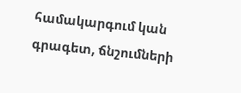համակարգում կան գրագետ, ճնշումների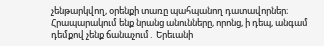չենթարկվող, օրենքի տառը պահպանող դատավորներ։ Հրապարակում ենք նրանց անունները, որոնց, ի դեպ, անգամ դեմքով չենք ճանաչում․ Երեւանի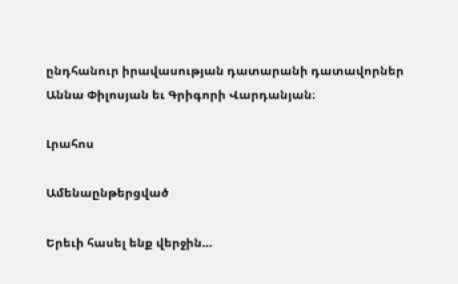ընդհանուր իրավասության դատարանի դատավորներ Աննա Փիլոսյան եւ Գրիգորի Վարդանյան։

Լրահոս

Ամենաընթերցված

Երեւի հասել ենք վերջին…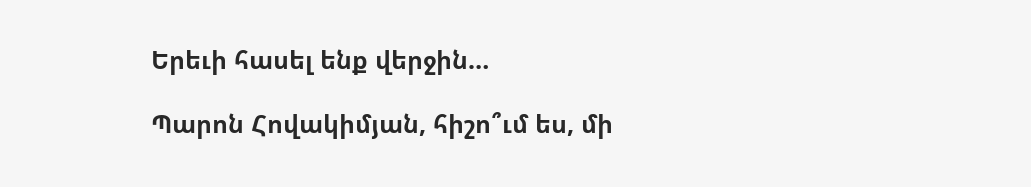Երեւի հասել ենք վերջին…

Պարոն Հովակիմյան, հիշո՞ւմ ես, մի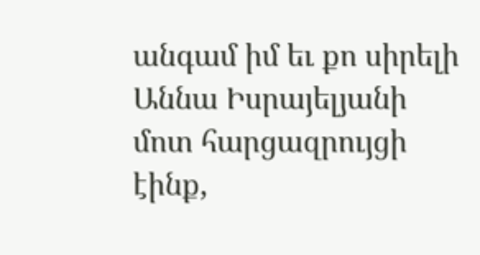անգամ իմ եւ քո սիրելի Աննա Իսրայելյանի մոտ հարցազրույցի էինք,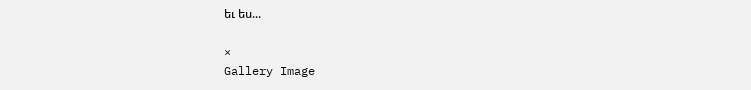եւ ես...

×
Gallery Image